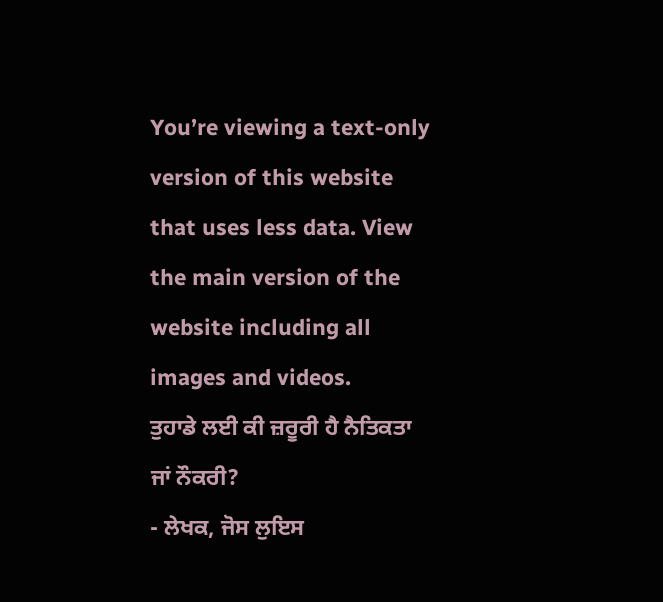You’re viewing a text-only version of this website that uses less data. View the main version of the website including all images and videos.
ਤੁਹਾਡੇ ਲਈ ਕੀ ਜ਼ਰੂਰੀ ਹੈ ਨੈਤਿਕਤਾ ਜਾਂ ਨੌਕਰੀ?
- ਲੇਖਕ, ਜੋਸ ਲੁਇਸ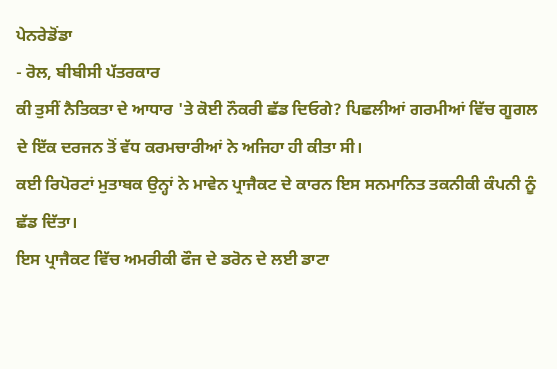ਪੇਨਰੇਡੋਂਡਾ
- ਰੋਲ, ਬੀਬੀਸੀ ਪੱਤਰਕਾਰ
ਕੀ ਤੁਸੀਂ ਨੈਤਿਕਤਾ ਦੇ ਆਧਾਰ 'ਤੇ ਕੋਈ ਨੌਕਰੀ ਛੱਡ ਦਿਓਗੇ? ਪਿਛਲੀਆਂ ਗਰਮੀਆਂ ਵਿੱਚ ਗੂਗਲ ਦੇ ਇੱਕ ਦਰਜਨ ਤੋਂ ਵੱਧ ਕਰਮਚਾਰੀਆਂ ਨੇ ਅਜਿਹਾ ਹੀ ਕੀਤਾ ਸੀ।
ਕਈ ਰਿਪੋਰਟਾਂ ਮੁਤਾਬਕ ਉਨ੍ਹਾਂ ਨੇ ਮਾਵੇਨ ਪ੍ਰਾਜੈਕਟ ਦੇ ਕਾਰਨ ਇਸ ਸਨਮਾਨਿਤ ਤਕਨੀਕੀ ਕੰਪਨੀ ਨੂੰ ਛੱਡ ਦਿੱਤਾ।
ਇਸ ਪ੍ਰਾਜੈਕਟ ਵਿੱਚ ਅਮਰੀਕੀ ਫੌਜ ਦੇ ਡਰੋਨ ਦੇ ਲਈ ਡਾਟਾ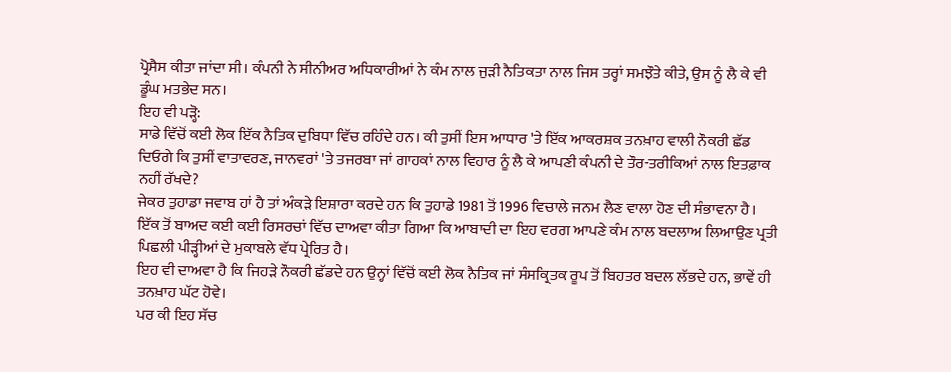ਪ੍ਰੋਸੈਸ ਕੀਤਾ ਜਾਂਦਾ ਸੀ। ਕੰਪਨੀ ਨੇ ਸੀਨੀਅਰ ਅਧਿਕਾਰੀਆਂ ਨੇ ਕੰਮ ਨਾਲ ਜੁੜੀ ਨੈਤਿਕਤਾ ਨਾਲ ਜਿਸ ਤਰ੍ਹਾਂ ਸਮਝੌਤੇ ਕੀਤੇ, ਉਸ ਨੂੰ ਲੈ ਕੇ ਵੀ ਡੂੰਘ ਮਤਭੇਦ ਸਨ।
ਇਹ ਵੀ ਪੜ੍ਹੋ:
ਸਾਡੇ ਵਿੱਚੋਂ ਕਈ ਲੋਕ ਇੱਕ ਨੈਤਿਕ ਦੁਬਿਧਾ ਵਿੱਚ ਰਹਿੰਦੇ ਹਨ। ਕੀ ਤੁਸੀਂ ਇਸ ਆਧਾਰ 'ਤੇ ਇੱਕ ਆਕਰਸ਼ਕ ਤਨਖ਼ਾਹ ਵਾਲੀ ਨੌਕਰੀ ਛੱਡ ਦਿਓਗੇ ਕਿ ਤੁਸੀਂ ਵਾਤਾਵਰਣ, ਜਾਨਵਰਾਂ 'ਤੇ ਤਜਰਬਾ ਜਾਂ ਗਾਹਕਾਂ ਨਾਲ ਵਿਹਾਰ ਨੂੰ ਲੈ ਕੇ ਆਪਣੀ ਕੰਪਨੀ ਦੇ ਤੌਰ-ਤਰੀਕਿਆਂ ਨਾਲ ਇਤਫ਼ਾਕ ਨਹੀਂ ਰੱਖਦੇ?
ਜੇਕਰ ਤੁਹਾਡਾ ਜਵਾਬ ਹਾਂ ਹੈ ਤਾਂ ਅੰਕੜੇ ਇਸ਼ਾਰਾ ਕਰਦੇ ਹਨ ਕਿ ਤੁਹਾਡੇ 1981 ਤੋਂ 1996 ਵਿਚਾਲੇ ਜਨਮ ਲੈਣ ਵਾਲਾ ਹੋਣ ਦੀ ਸੰਭਾਵਨਾ ਹੈ।
ਇੱਕ ਤੋਂ ਬਾਅਦ ਕਈ ਕਈ ਰਿਸਰਚਾਂ ਵਿੱਚ ਦਾਅਵਾ ਕੀਤਾ ਗਿਆ ਕਿ ਆਬਾਦੀ ਦਾ ਇਹ ਵਰਗ ਆਪਣੇ ਕੰਮ ਨਾਲ ਬਦਲਾਅ ਲਿਆਉਣ ਪ੍ਰਤੀ ਪਿਛਲੀ ਪੀੜ੍ਹੀਆਂ ਦੇ ਮੁਕਾਬਲੇ ਵੱਧ ਪ੍ਰੇਰਿਤ ਹੈ।
ਇਹ ਵੀ ਦਾਅਵਾ ਹੈ ਕਿ ਜਿਹੜੇ ਨੌਕਰੀ ਛੱਡਦੇ ਹਨ ਉਨ੍ਹਾਂ ਵਿੱਚੋਂ ਕਈ ਲੋਕ ਨੈਤਿਕ ਜਾਂ ਸੰਸਕ੍ਰਿਤਕ ਰੂਪ ਤੋਂ ਬਿਹਤਰ ਬਦਲ ਲੱਭਦੇ ਹਨ, ਭਾਵੇਂ ਹੀ ਤਨਖ਼ਾਹ ਘੱਟ ਹੋਵੇ।
ਪਰ ਕੀ ਇਹ ਸੱਚ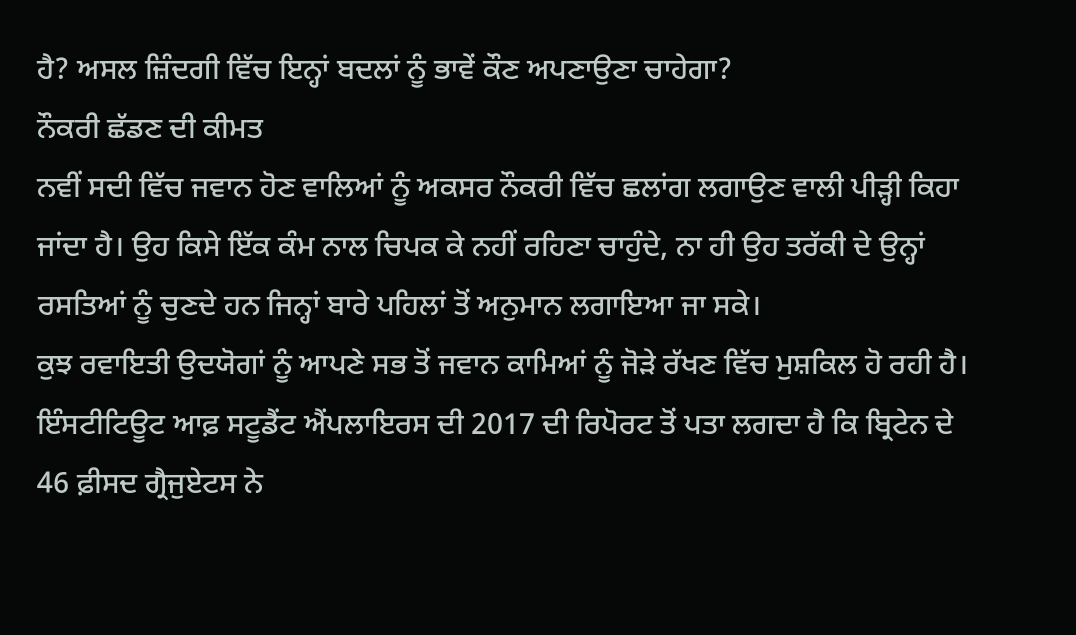ਹੈ? ਅਸਲ ਜ਼ਿੰਦਗੀ ਵਿੱਚ ਇਨ੍ਹਾਂ ਬਦਲਾਂ ਨੂੰ ਭਾਵੇਂ ਕੌਣ ਅਪਣਾਉਣਾ ਚਾਹੇਗਾ?
ਨੌਕਰੀ ਛੱਡਣ ਦੀ ਕੀਮਤ
ਨਵੀਂ ਸਦੀ ਵਿੱਚ ਜਵਾਨ ਹੋਣ ਵਾਲਿਆਂ ਨੂੰ ਅਕਸਰ ਨੌਕਰੀ ਵਿੱਚ ਛਲਾਂਗ ਲਗਾਉਣ ਵਾਲੀ ਪੀੜ੍ਹੀ ਕਿਹਾ ਜਾਂਦਾ ਹੈ। ਉਹ ਕਿਸੇ ਇੱਕ ਕੰਮ ਨਾਲ ਚਿਪਕ ਕੇ ਨਹੀਂ ਰਹਿਣਾ ਚਾਹੁੰਦੇ, ਨਾ ਹੀ ਉਹ ਤਰੱਕੀ ਦੇ ਉਨ੍ਹਾਂ ਰਸਤਿਆਂ ਨੂੰ ਚੁਣਦੇ ਹਨ ਜਿਨ੍ਹਾਂ ਬਾਰੇ ਪਹਿਲਾਂ ਤੋਂ ਅਨੁਮਾਨ ਲਗਾਇਆ ਜਾ ਸਕੇ।
ਕੁਝ ਰਵਾਇਤੀ ਉਦਯੋਗਾਂ ਨੂੰ ਆਪਣੇ ਸਭ ਤੋਂ ਜਵਾਨ ਕਾਮਿਆਂ ਨੂੰ ਜੋੜੇ ਰੱਖਣ ਵਿੱਚ ਮੁਸ਼ਕਿਲ ਹੋ ਰਹੀ ਹੈ। ਇੰਸਟੀਟਿਊਟ ਆਫ਼ ਸਟੂਡੈਂਟ ਐਂਪਲਾਇਰਸ ਦੀ 2017 ਦੀ ਰਿਪੋਰਟ ਤੋਂ ਪਤਾ ਲਗਦਾ ਹੈ ਕਿ ਬ੍ਰਿਟੇਨ ਦੇ 46 ਫ਼ੀਸਦ ਗ੍ਰੈਜੁਏਟਸ ਨੇ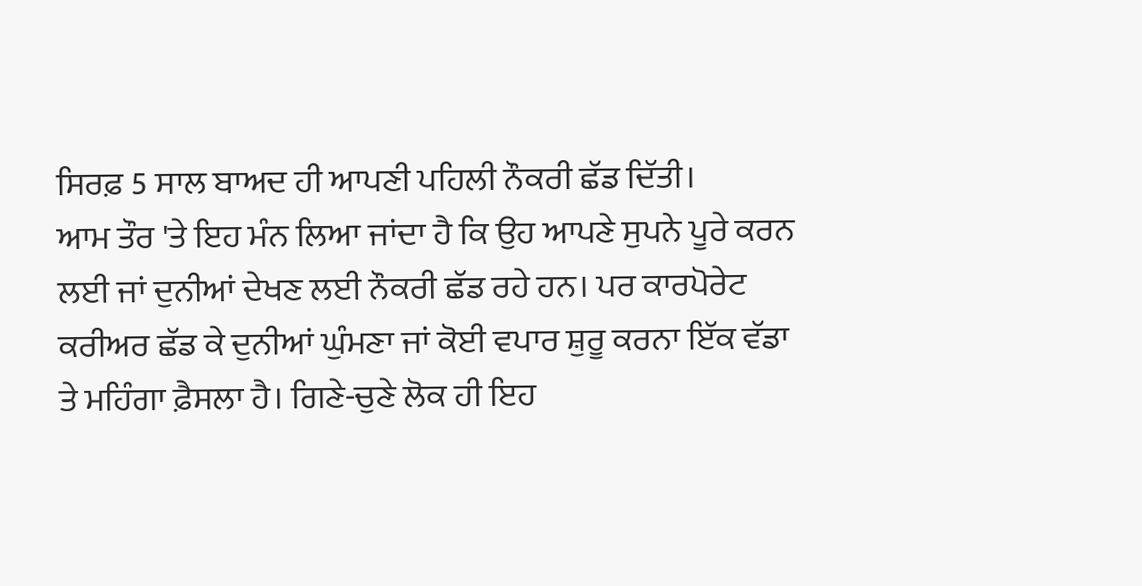ਸਿਰਫ਼ 5 ਸਾਲ ਬਾਅਦ ਹੀ ਆਪਣੀ ਪਹਿਲੀ ਨੌਕਰੀ ਛੱਡ ਦਿੱਤੀ।
ਆਮ ਤੌਰ 'ਤੇ ਇਹ ਮੰਨ ਲਿਆ ਜਾਂਦਾ ਹੈ ਕਿ ਉਹ ਆਪਣੇ ਸੁਪਨੇ ਪੂਰੇ ਕਰਨ ਲਈ ਜਾਂ ਦੁਨੀਆਂ ਦੇਖਣ ਲਈ ਨੌਕਰੀ ਛੱਡ ਰਹੇ ਹਨ। ਪਰ ਕਾਰਪੋਰੇਟ ਕਰੀਅਰ ਛੱਡ ਕੇ ਦੁਨੀਆਂ ਘੁੰਮਣਾ ਜਾਂ ਕੋਈ ਵਪਾਰ ਸ਼ੁਰੂ ਕਰਨਾ ਇੱਕ ਵੱਡਾ ਤੇ ਮਹਿੰਗਾ ਫ਼ੈਸਲਾ ਹੈ। ਗਿਣੇ-ਚੁਣੇ ਲੋਕ ਹੀ ਇਹ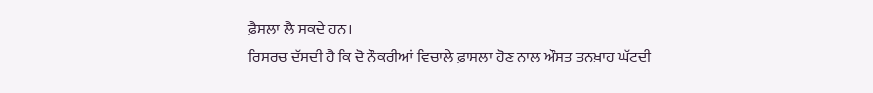ਫ਼ੈਸਲਾ ਲੈ ਸਕਦੇ ਹਨ।
ਰਿਸਰਚ ਦੱਸਦੀ ਹੈ ਕਿ ਦੋ ਨੌਕਰੀਆਂ ਵਿਚਾਲੇ ਫ਼ਾਸਲਾ ਹੋਣ ਨਾਲ ਔਸਤ ਤਨਖ਼ਾਹ ਘੱਟਦੀ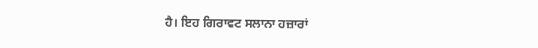ਹੈ। ਇਹ ਗਿਰਾਵਟ ਸਲਾਨਾ ਹਜ਼ਾਰਾਂ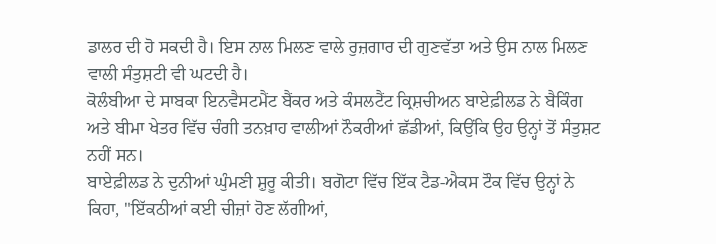ਡਾਲਰ ਦੀ ਹੋ ਸਕਦੀ ਹੈ। ਇਸ ਨਾਲ ਮਿਲਣ ਵਾਲੇ ਰੁਜ਼ਗਾਰ ਦੀ ਗੁਣਵੱਤਾ ਅਤੇ ਉਸ ਨਾਲ ਮਿਲਣ ਵਾਲੀ ਸੰਤੁਸ਼ਟੀ ਵੀ ਘਟਦੀ ਹੈ।
ਕੋਲੰਬੀਆ ਦੇ ਸਾਬਕਾ ਇਨਵੈਸਟਮੈਂਟ ਬੈਂਕਰ ਅਤੇ ਕੰਸਲਟੈਂਟ ਕ੍ਰਿਸ਼ਚੀਅਨ ਬਾਏਫ਼ੀਲਡ ਨੇ ਬੈਕਿੰਗ ਅਤੇ ਬੀਮਾ ਖੇਤਰ ਵਿੱਚ ਚੰਗੀ ਤਨਖ਼ਾਹ ਵਾਲੀਆਂ ਨੌਕਰੀਆਂ ਛੱਡੀਆਂ, ਕਿਉਂਕਿ ਉਹ ਉਨ੍ਹਾਂ ਤੋਂ ਸੰਤੁਸ਼ਟ ਨਹੀਂ ਸਨ।
ਬਾਏਫ਼ੀਲਡ ਨੇ ਦੁਨੀਆਂ ਘੁੰਮਣੀ ਸ਼ੁਰੂ ਕੀਤੀ। ਬਗੋਟਾ ਵਿੱਚ ਇੱਕ ਟੈਡ-ਐਕਸ ਟੌਕ ਵਿੱਚ ਉਨ੍ਹਾਂ ਨੇ ਕਿਹਾ, "ਇੱਕਠੀਆਂ ਕਈ ਚੀਜ਼ਾਂ ਹੋਣ ਲੱਗੀਆਂ,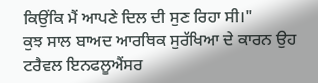ਕਿਉਂਕਿ ਮੈਂ ਆਪਣੇ ਦਿਲ ਦੀ ਸੁਣ ਰਿਹਾ ਸੀ।"
ਕੁਝ ਸਾਲ ਬਾਅਦ ਆਰਥਿਕ ਸੁਰੱਖਿਆ ਦੇ ਕਾਰਨ ਉਹ ਟਰੈਵਲ ਇਨਫਲੂਐਂਸਰ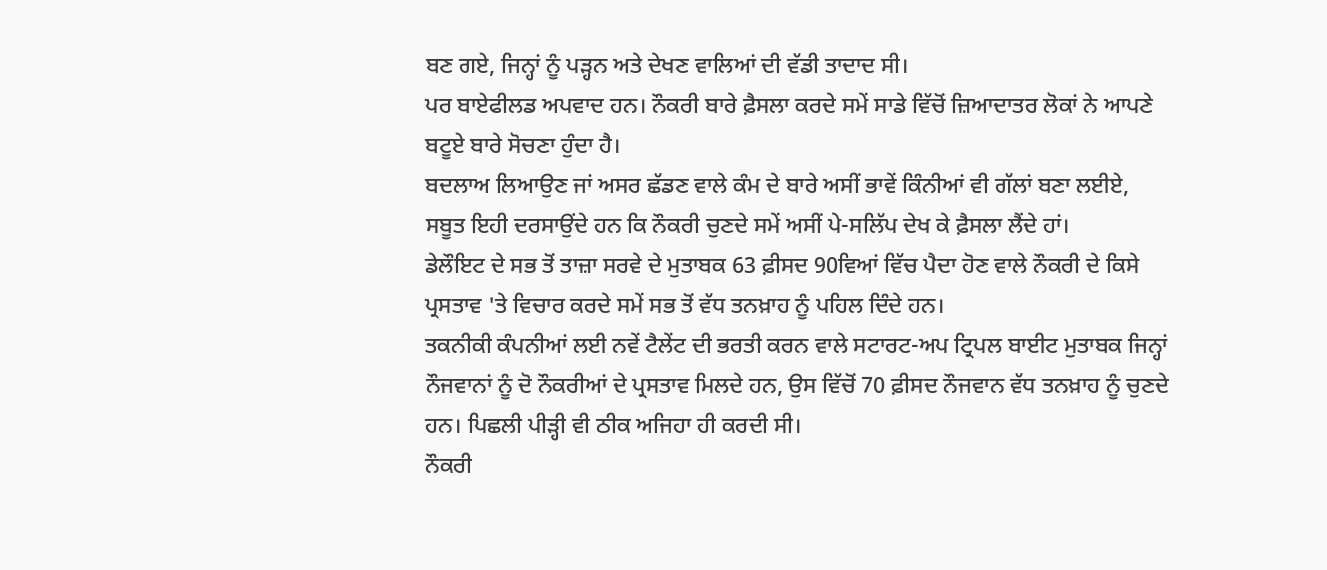ਬਣ ਗਏ, ਜਿਨ੍ਹਾਂ ਨੂੰ ਪੜ੍ਹਨ ਅਤੇ ਦੇਖਣ ਵਾਲਿਆਂ ਦੀ ਵੱਡੀ ਤਾਦਾਦ ਸੀ।
ਪਰ ਬਾਏਫੀਲਡ ਅਪਵਾਦ ਹਨ। ਨੌਕਰੀ ਬਾਰੇ ਫ਼ੈਸਲਾ ਕਰਦੇ ਸਮੇਂ ਸਾਡੇ ਵਿੱਚੋਂ ਜ਼ਿਆਦਾਤਰ ਲੋਕਾਂ ਨੇ ਆਪਣੇ ਬਟੂਏ ਬਾਰੇ ਸੋਚਣਾ ਹੁੰਦਾ ਹੈ।
ਬਦਲਾਅ ਲਿਆਉਣ ਜਾਂ ਅਸਰ ਛੱਡਣ ਵਾਲੇ ਕੰਮ ਦੇ ਬਾਰੇ ਅਸੀਂ ਭਾਵੇਂ ਕਿੰਨੀਆਂ ਵੀ ਗੱਲਾਂ ਬਣਾ ਲਈਏ, ਸਬੂਤ ਇਹੀ ਦਰਸਾਉਂਦੇ ਹਨ ਕਿ ਨੌਕਰੀ ਚੁਣਦੇ ਸਮੇਂ ਅਸੀਂ ਪੇ-ਸਲਿੱਪ ਦੇਖ ਕੇ ਫ਼ੈਸਲਾ ਲੈਂਦੇ ਹਾਂ।
ਡੇਲੌਇਟ ਦੇ ਸਭ ਤੋਂ ਤਾਜ਼ਾ ਸਰਵੇ ਦੇ ਮੁਤਾਬਕ 63 ਫ਼ੀਸਦ 90ਵਿਆਂ ਵਿੱਚ ਪੈਦਾ ਹੋਣ ਵਾਲੇ ਨੌਕਰੀ ਦੇ ਕਿਸੇ ਪ੍ਰਸਤਾਵ 'ਤੇ ਵਿਚਾਰ ਕਰਦੇ ਸਮੇਂ ਸਭ ਤੋਂ ਵੱਧ ਤਨਖ਼ਾਹ ਨੂੰ ਪਹਿਲ ਦਿੰਦੇ ਹਨ।
ਤਕਨੀਕੀ ਕੰਪਨੀਆਂ ਲਈ ਨਵੇਂ ਟੈਲੇਂਟ ਦੀ ਭਰਤੀ ਕਰਨ ਵਾਲੇ ਸਟਾਰਟ-ਅਪ ਟ੍ਰਿਪਲ ਬਾਈਟ ਮੁਤਾਬਕ ਜਿਨ੍ਹਾਂ ਨੌਜਵਾਨਾਂ ਨੂੰ ਦੋ ਨੌਕਰੀਆਂ ਦੇ ਪ੍ਰਸਤਾਵ ਮਿਲਦੇ ਹਨ, ਉਸ ਵਿੱਚੋਂ 70 ਫ਼ੀਸਦ ਨੌਜਵਾਨ ਵੱਧ ਤਨਖ਼ਾਹ ਨੂੰ ਚੁਣਦੇ ਹਨ। ਪਿਛਲੀ ਪੀੜ੍ਹੀ ਵੀ ਠੀਕ ਅਜਿਹਾ ਹੀ ਕਰਦੀ ਸੀ।
ਨੌਕਰੀ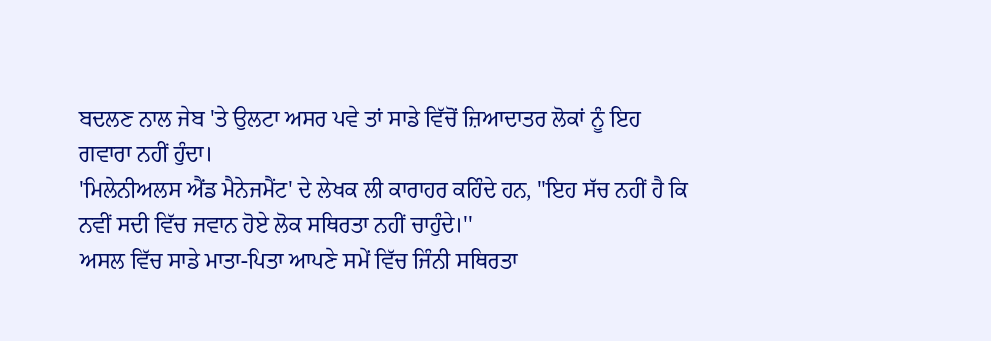ਬਦਲਣ ਨਾਲ ਜੇਬ 'ਤੇ ਉਲਟਾ ਅਸਰ ਪਵੇ ਤਾਂ ਸਾਡੇ ਵਿੱਚੋਂ ਜ਼ਿਆਦਾਤਰ ਲੋਕਾਂ ਨੂੰ ਇਹ ਗਵਾਰਾ ਨਹੀਂ ਹੁੰਦਾ।
'ਮਿਲੇਨੀਅਲਸ ਐਂਡ ਮੈਨੇਜਮੈਂਟ' ਦੇ ਲੇਖਕ ਲੀ ਕਾਰਾਹਰ ਕਹਿੰਦੇ ਹਨ, "ਇਹ ਸੱਚ ਨਹੀਂ ਹੈ ਕਿ ਨਵੀਂ ਸਦੀ ਵਿੱਚ ਜਵਾਨ ਹੋਏ ਲੋਕ ਸਥਿਰਤਾ ਨਹੀਂ ਚਾਹੁੰਦੇ।''
ਅਸਲ ਵਿੱਚ ਸਾਡੇ ਮਾਤਾ-ਪਿਤਾ ਆਪਣੇ ਸਮੇਂ ਵਿੱਚ ਜਿੰਨੀ ਸਥਿਰਤਾ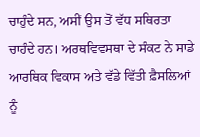ਚਾਹੁੰਦੇ ਸਨ, ਅਸੀਂ ਉਸ ਤੋਂ ਵੱਧ ਸਥਿਰਤਾ ਚਾਹੰਦੇ ਹਨ। ਅਰਥਵਿਵਸਥਾ ਦੇ ਸੰਕਟ ਨੇ ਸਾਡੇ ਆਰਥਿਕ ਵਿਕਾਸ ਅਤੇ ਵੱਡੇ ਵਿੱਤੀ ਫ਼ੈਸਲਿਆਂ ਨੂੰ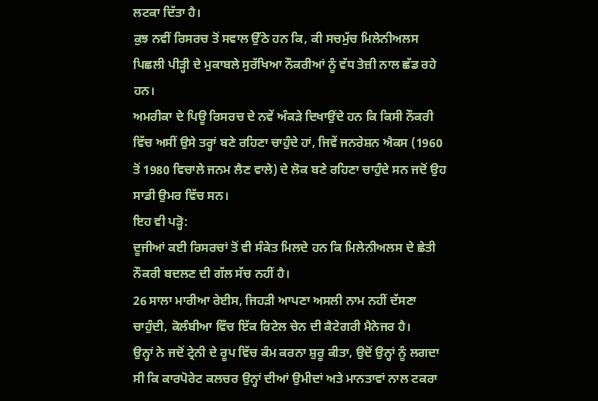ਲਟਕਾ ਦਿੱਤਾ ਹੈ।
ਕੁਝ ਨਵੀਂ ਰਿਸਰਚ ਤੋਂ ਸਵਾਲ ਉੱਠੇ ਹਨ ਕਿ, ਕੀ ਸਚਮੁੱਚ ਮਿਲੇਨੀਅਲਸ ਪਿਛਲੀ ਪੀੜ੍ਹੀ ਦੇ ਮੁਕਾਬਲੇ ਸੁਰੱਖਿਆ ਨੌਕਰੀਆਂ ਨੂੰ ਵੱਧ ਤੇਜ਼ੀ ਨਾਲ ਛੱਡ ਰਹੇ ਹਨ।
ਅਮਰੀਕਾ ਦੇ ਪਿਊ ਰਿਸਰਚ ਦੇ ਨਵੇਂ ਅੰਕੜੇ ਦਿਖਾਉਂਦੇ ਹਨ ਕਿ ਕਿਸੀ ਨੌਕਰੀ ਵਿੱਚ ਅਸੀਂ ਉਸੇ ਤਰ੍ਹਾਂ ਬਣੇ ਰਹਿਣਾ ਚਾਹੁੰਦੇ ਹਾਂ, ਜਿਵੇਂ ਜਨਰੇਸ਼ਨ ਐਕਸ (1960 ਤੋਂ 1980 ਵਿਚਾਲੇ ਜਨਮ ਲੈਣ ਵਾਲੇ) ਦੇ ਲੋਕ ਬਣੇ ਰਹਿਣਾ ਚਾਹੁੰਦੇ ਸਨ ਜਦੋਂ ਉਹ ਸਾਡੀ ਉਮਰ ਵਿੱਚ ਸਨ।
ਇਹ ਵੀ ਪੜ੍ਹੋ:
ਦੂਜੀਆਂ ਕਈ ਰਿਸਰਚਾਂ ਤੋਂ ਵੀ ਸੰਕੇਤ ਮਿਲਦੇ ਹਨ ਕਿ ਮਿਲੇਨੀਅਲਸ ਦੇ ਛੇਤੀ ਨੌਕਰੀ ਬਦਲਣ ਦੀ ਗੱਲ ਸੱਚ ਨਹੀਂ ਹੈ।
26 ਸਾਲਾ ਮਾਰੀਆ ਰੇਈਸ, ਜਿਹੜੀ ਆਪਣਾ ਅਸਲੀ ਨਾਮ ਨਹੀਂ ਦੱਸਣਾ ਚਾਹੁੰਦੀ, ਕੋਲੰਬੀਆ ਵਿੱਚ ਇੱਕ ਰਿਟੇਲ ਚੇਨ ਦੀ ਕੈਟੇਗਰੀ ਮੈਨੇਜਰ ਹੈ।
ਉਨ੍ਹਾਂ ਨੇ ਜਦੋਂ ਟ੍ਰੇਨੀ ਦੇ ਰੂਪ ਵਿੱਚ ਕੰਮ ਕਰਨਾ ਸ਼ੁਰੂ ਕੀਤਾ, ਉਦੋਂ ਉਨ੍ਹਾਂ ਨੂੰ ਲਗਦਾ ਸੀ ਕਿ ਕਾਰਪੋਰੇਟ ਕਲਚਰ ਉਨ੍ਹਾਂ ਦੀਆਂ ਉਮੀਦਾਂ ਅਤੇ ਮਾਨਤਾਵਾਂ ਨਾਲ ਟਕਰਾ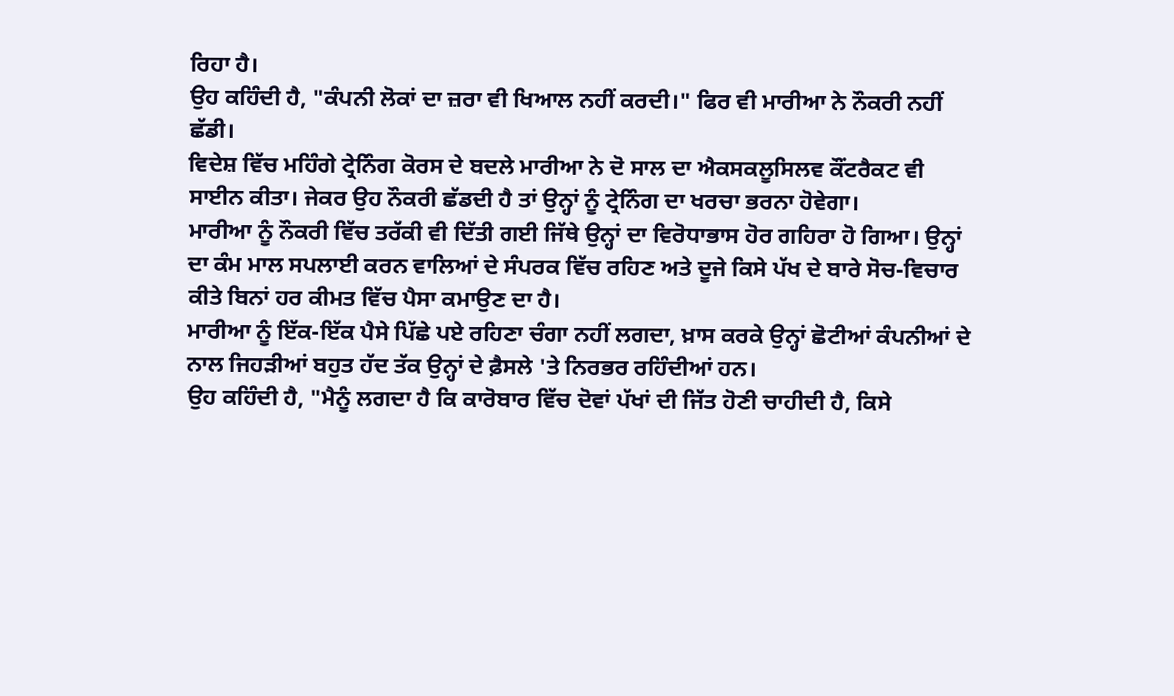ਰਿਹਾ ਹੈ।
ਉਹ ਕਹਿੰਦੀ ਹੈ, "ਕੰਪਨੀ ਲੋਕਾਂ ਦਾ ਜ਼ਰਾ ਵੀ ਖਿਆਲ ਨਹੀਂ ਕਰਦੀ।" ਫਿਰ ਵੀ ਮਾਰੀਆ ਨੇ ਨੌਕਰੀ ਨਹੀਂ ਛੱਡੀ।
ਵਿਦੇਸ਼ ਵਿੱਚ ਮਹਿੰਗੇ ਟ੍ਰੇਨਿੰਗ ਕੋਰਸ ਦੇ ਬਦਲੇ ਮਾਰੀਆ ਨੇ ਦੋ ਸਾਲ ਦਾ ਐਕਸਕਲੂਸਿਲਵ ਕੌਂਟਰੈਕਟ ਵੀ ਸਾਈਨ ਕੀਤਾ। ਜੇਕਰ ਉਹ ਨੌਕਰੀ ਛੱਡਦੀ ਹੈ ਤਾਂ ਉਨ੍ਹਾਂ ਨੂੰ ਟ੍ਰੇਨਿੰਗ ਦਾ ਖਰਚਾ ਭਰਨਾ ਹੋਵੇਗਾ।
ਮਾਰੀਆ ਨੂੰ ਨੌਕਰੀ ਵਿੱਚ ਤਰੱਕੀ ਵੀ ਦਿੱਤੀ ਗਈ ਜਿੱਥੇ ਉਨ੍ਹਾਂ ਦਾ ਵਿਰੋਧਾਭਾਸ ਹੋਰ ਗਹਿਰਾ ਹੋ ਗਿਆ। ਉਨ੍ਹਾਂ ਦਾ ਕੰਮ ਮਾਲ ਸਪਲਾਈ ਕਰਨ ਵਾਲਿਆਂ ਦੇ ਸੰਪਰਕ ਵਿੱਚ ਰਹਿਣ ਅਤੇ ਦੂਜੇ ਕਿਸੇ ਪੱਖ ਦੇ ਬਾਰੇ ਸੋਚ-ਵਿਚਾਰ ਕੀਤੇ ਬਿਨਾਂ ਹਰ ਕੀਮਤ ਵਿੱਚ ਪੈਸਾ ਕਮਾਉਣ ਦਾ ਹੈ।
ਮਾਰੀਆ ਨੂੰ ਇੱਕ-ਇੱਕ ਪੈਸੇ ਪਿੱਛੇ ਪਏ ਰਹਿਣਾ ਚੰਗਾ ਨਹੀਂ ਲਗਦਾ, ਖ਼ਾਸ ਕਰਕੇ ਉਨ੍ਹਾਂ ਛੋਟੀਆਂ ਕੰਪਨੀਆਂ ਦੇ ਨਾਲ ਜਿਹੜੀਆਂ ਬਹੁਤ ਹੱਦ ਤੱਕ ਉਨ੍ਹਾਂ ਦੇ ਫ਼ੈਸਲੇ 'ਤੇ ਨਿਰਭਰ ਰਹਿੰਦੀਆਂ ਹਨ।
ਉਹ ਕਹਿੰਦੀ ਹੈ, "ਮੈਨੂੰ ਲਗਦਾ ਹੈ ਕਿ ਕਾਰੋਬਾਰ ਵਿੱਚ ਦੋਵਾਂ ਪੱਖਾਂ ਦੀ ਜਿੱਤ ਹੋਣੀ ਚਾਹੀਦੀ ਹੈ, ਕਿਸੇ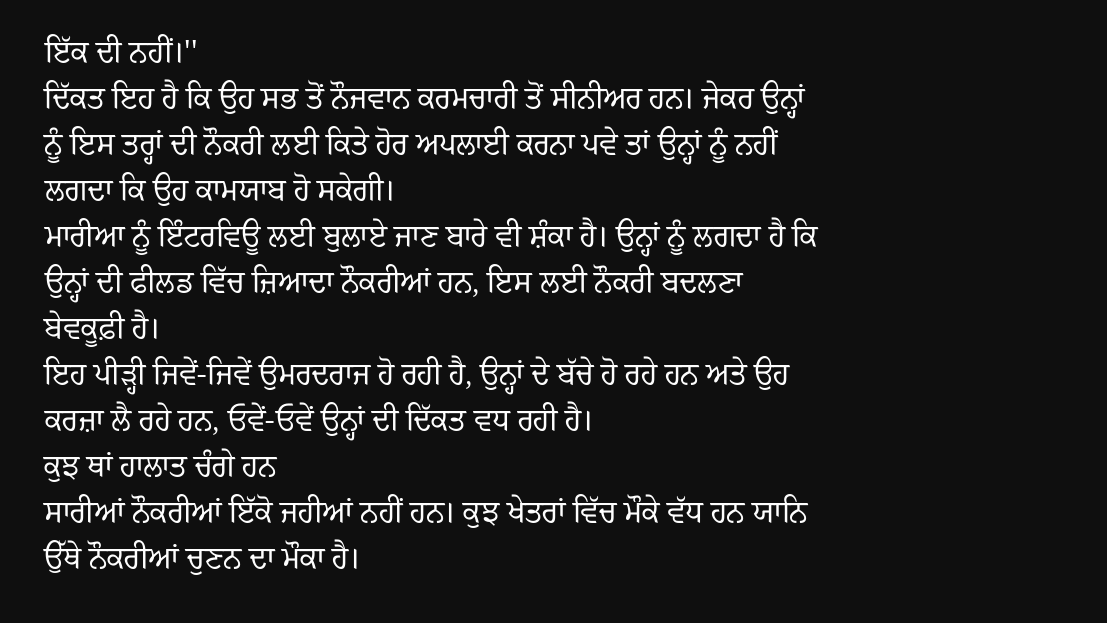ਇੱਕ ਦੀ ਨਹੀਂ।''
ਦਿੱਕਤ ਇਹ ਹੈ ਕਿ ਉਹ ਸਭ ਤੋਂ ਨੌਜਵਾਨ ਕਰਮਚਾਰੀ ਤੋਂ ਸੀਨੀਅਰ ਹਨ। ਜੇਕਰ ਉਨ੍ਹਾਂ ਨੂੰ ਇਸ ਤਰ੍ਹਾਂ ਦੀ ਨੌਕਰੀ ਲਈ ਕਿਤੇ ਹੋਰ ਅਪਲਾਈ ਕਰਨਾ ਪਵੇ ਤਾਂ ਉਨ੍ਹਾਂ ਨੂੰ ਨਹੀਂ ਲਗਦਾ ਕਿ ਉਹ ਕਾਮਯਾਬ ਹੋ ਸਕੇਗੀ।
ਮਾਰੀਆ ਨੂੰ ਇੰਟਰਵਿਊ ਲਈ ਬੁਲਾਏ ਜਾਣ ਬਾਰੇ ਵੀ ਸ਼ੰਕਾ ਹੈ। ਉਨ੍ਹਾਂ ਨੂੰ ਲਗਦਾ ਹੈ ਕਿ ਉਨ੍ਹਾਂ ਦੀ ਫੀਲਡ ਵਿੱਚ ਜ਼ਿਆਦਾ ਨੌਕਰੀਆਂ ਹਨ, ਇਸ ਲਈ ਨੌਕਰੀ ਬਦਲਣਾ ਬੇਵਕੂਫ਼ੀ ਹੈ।
ਇਹ ਪੀੜ੍ਹੀ ਜਿਵੇਂ-ਜਿਵੇਂ ਉਮਰਦਰਾਜ ਹੋ ਰਹੀ ਹੈ, ਉਨ੍ਹਾਂ ਦੇ ਬੱਚੇ ਹੋ ਰਹੇ ਹਨ ਅਤੇ ਉਹ ਕਰਜ਼ਾ ਲੈ ਰਹੇ ਹਨ, ਓਵੇਂ-ਓਵੇਂ ਉਨ੍ਹਾਂ ਦੀ ਦਿੱਕਤ ਵਧ ਰਹੀ ਹੈ।
ਕੁਝ ਥਾਂ ਹਾਲਾਤ ਚੰਗੇ ਹਨ
ਸਾਰੀਆਂ ਨੌਕਰੀਆਂ ਇੱਕੋ ਜਹੀਆਂ ਨਹੀਂ ਹਨ। ਕੁਝ ਖੇਤਰਾਂ ਵਿੱਚ ਮੌਕੇ ਵੱਧ ਹਨ ਯਾਨਿ ਉੱਥੇ ਨੌਕਰੀਆਂ ਚੁਣਨ ਦਾ ਮੌਕਾ ਹੈ।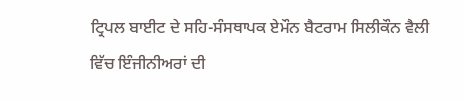ਟ੍ਰਿਪਲ ਬਾਈਟ ਦੇ ਸਹਿ-ਸੰਸਥਾਪਕ ਏਮੌਨ ਬੈਟਰਾਮ ਸਿਲੀਕੌਨ ਵੈਲੀ ਵਿੱਚ ਇੰਜੀਨੀਅਰਾਂ ਦੀ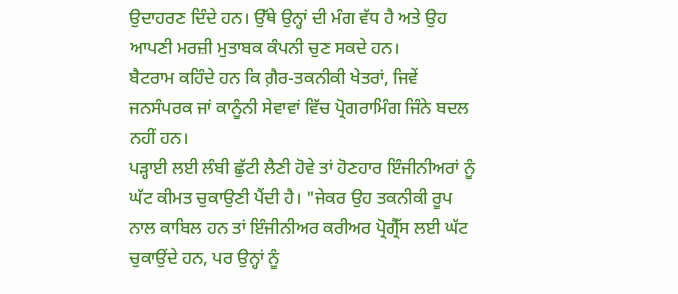ਉਦਾਹਰਣ ਦਿੰਦੇ ਹਨ। ਉੱਥੇ ਉਨ੍ਹਾਂ ਦੀ ਮੰਗ ਵੱਧ ਹੈ ਅਤੇ ਉਹ ਆਪਣੀ ਮਰਜ਼ੀ ਮੁਤਾਬਕ ਕੰਪਨੀ ਚੁਣ ਸਕਦੇ ਹਨ।
ਬੈਟਰਾਮ ਕਹਿੰਦੇ ਹਨ ਕਿ ਗ਼ੈਰ-ਤਕਨੀਕੀ ਖੇਤਰਾਂ, ਜਿਵੇਂ ਜਨਸੰਪਰਕ ਜਾਂ ਕਾਨੂੰਨੀ ਸੇਵਾਵਾਂ ਵਿੱਚ ਪ੍ਰੋਗਰਾਮਿੰਗ ਜਿੰਨੇ ਬਦਲ ਨਹੀਂ ਹਨ।
ਪੜ੍ਹਾਈ ਲਈ ਲੰਬੀ ਛੁੱਟੀ ਲੈਣੀ ਹੋਵੇ ਤਾਂ ਹੋਣਹਾਰ ਇੰਜੀਨੀਅਰਾਂ ਨੂੰ ਘੱਟ ਕੀਮਤ ਚੁਕਾਉਣੀ ਪੈਂਦੀ ਹੈ। "ਜੇਕਰ ਉਹ ਤਕਨੀਕੀ ਰੂਪ ਨਾਲ ਕਾਬਿਲ ਹਨ ਤਾਂ ਇੰਜੀਨੀਅਰ ਕਰੀਅਰ ਪ੍ਰੋਗ੍ਰੈੱਸ ਲਈ ਘੱਟ ਚੁਕਾਉਂਦੇ ਹਨ, ਪਰ ਉਨ੍ਹਾਂ ਨੂੰ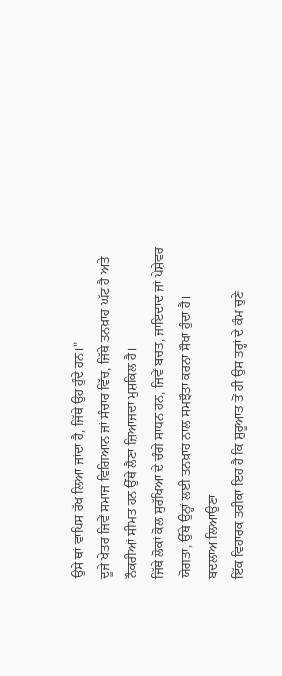ਉਸੇ ਥਾਂ ਵਾਪਿਸ ਰੱਖ ਲਿਆ ਜਾਂਦਾ ਹੈ, ਜਿੱਥੇ ਉਹ ਹੁੰਦੇ ਹਨ।"
ਦੂਜੇ ਖੇਤਰ ਜਿਵੇਂ ਸਮਾਜ ਵਿਗਿਆਨ ਜਾਂ ਸੰਚਾਰ ਵਿੱਚ, ਜਿੱਥੇ ਤਨਖ਼ਾਹ ਘੱਟ ਹੈ ਅਤੇ ਨੌਕਰੀਆਂ ਸੀਮਤ ਹਨ ਉੱਥੇ ਲੈਣਾ ਜ਼ਿਆਜਦਾ ਮੁਸ਼ਕਿਲ ਹੈ।
ਜਿੱਥੇ ਲੋਕਾਂ ਕੋਲ ਸੁਰੱਖਿਆ ਦੇ ਚੰਗੇ ਸਾਧਨ ਹਨ, ਜਿਵੇਂ ਬਚਤ, ਜਾਇਦਾਦ ਜਾਂ ਪੇਸ਼ੇਵਰ ਯੋਗਤਾ, ਉੱਥੇ ਉਨ੍ਹਾਂ ਲਈ ਤਨਖ਼ਾਹ ਨਾਲ ਸਮਝੌਤਾ ਕਰਨਾ ਸੌਖਾ ਹੁੰਦਾ ਹੈ।
ਬਦਲਾਅ ਲਿਆਉਣਾ
ਇੱਕ ਵਿਹਾਰਕ ਤਰੀਕਾ ਇਹ ਹੈ ਕਿ ਸ਼ੁਰੂਆਤ ਤੋਂ ਹੀ ਉਸ ਤਰ੍ਹਾਂ ਦੇ ਕੰਮ ਚੁਣੇ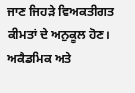ਜਾਣ ਜਿਹੜੇ ਵਿਅਕਤੀਗਤ ਕੀਮਤਾਂ ਦੇ ਅਨੁਕੂਲ ਹੋਣ।
ਅਕੈਡਮਿਕ ਅਤੇ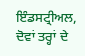ਇੰਡਸਟ੍ਰੀਅਲ, ਦੋਵਾਂ ਤਰ੍ਹਾਂ ਦੇ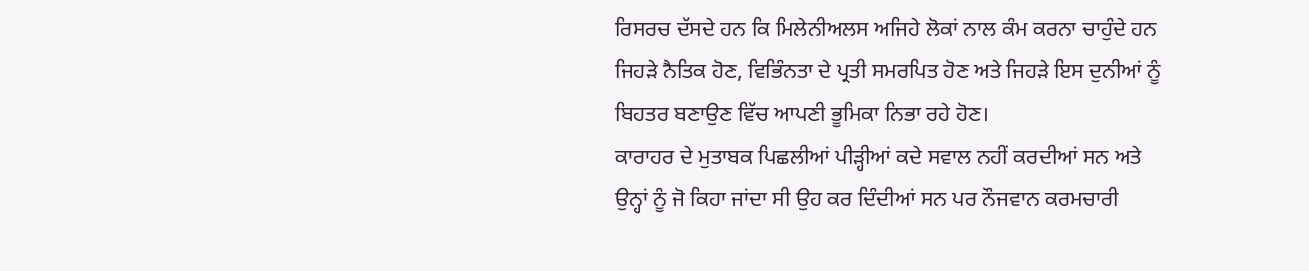ਰਿਸਰਚ ਦੱਸਦੇ ਹਨ ਕਿ ਮਿਲੇਨੀਅਲਸ ਅਜਿਹੇ ਲੋਕਾਂ ਨਾਲ ਕੰਮ ਕਰਨਾ ਚਾਹੁੰਦੇ ਹਨ ਜਿਹੜੇ ਨੈਤਿਕ ਹੋਣ, ਵਿਭਿੰਨਤਾ ਦੇ ਪ੍ਰਤੀ ਸਮਰਪਿਤ ਹੋਣ ਅਤੇ ਜਿਹੜੇ ਇਸ ਦੁਨੀਆਂ ਨੂੰ ਬਿਹਤਰ ਬਣਾਉਣ ਵਿੱਚ ਆਪਣੀ ਭੂਮਿਕਾ ਨਿਭਾ ਰਹੇ ਹੋਣ।
ਕਾਰਾਹਰ ਦੇ ਮੁਤਾਬਕ ਪਿਛਲੀਆਂ ਪੀੜ੍ਹੀਆਂ ਕਦੇ ਸਵਾਲ ਨਹੀਂ ਕਰਦੀਆਂ ਸਨ ਅਤੇ ਉਨ੍ਹਾਂ ਨੂੰ ਜੋ ਕਿਹਾ ਜਾਂਦਾ ਸੀ ਉਹ ਕਰ ਦਿੰਦੀਆਂ ਸਨ ਪਰ ਨੌਜਵਾਨ ਕਰਮਚਾਰੀ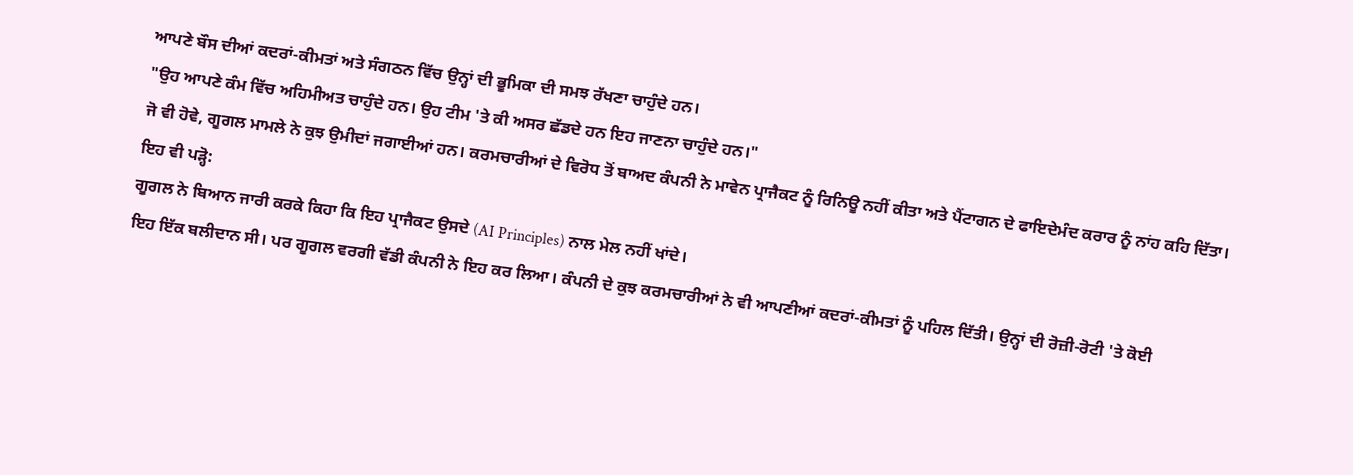ਆਪਣੇ ਬੌਸ ਦੀਆਂ ਕਦਰਾਂ-ਕੀਮਤਾਂ ਅਤੇ ਸੰਗਠਨ ਵਿੱਚ ਉਨ੍ਹਾਂ ਦੀ ਭੂਮਿਕਾ ਦੀ ਸਮਝ ਰੱਖਣਾ ਚਾਹੁੰਦੇ ਹਨ।
"ਉਹ ਆਪਣੇ ਕੰਮ ਵਿੱਚ ਅਹਿਮੀਅਤ ਚਾਹੁੰਦੇ ਹਨ। ਉਹ ਟੀਮ 'ਤੇ ਕੀ ਅਸਰ ਛੱਡਦੇ ਹਨ ਇਹ ਜਾਣਨਾ ਚਾਹੁੰਦੇ ਹਨ।"
ਜੋ ਵੀ ਹੋਵੇ, ਗੂਗਲ ਮਾਮਲੇ ਨੇ ਕੁਝ ਉਮੀਦਾਂ ਜਗਾਈਆਂ ਹਨ। ਕਰਮਚਾਰੀਆਂ ਦੇ ਵਿਰੋਧ ਤੋਂ ਬਾਅਦ ਕੰਪਨੀ ਨੇ ਮਾਵੇਨ ਪ੍ਰਾਜੈਕਟ ਨੂੰ ਰਿਨਿਊ ਨਹੀਂ ਕੀਤਾ ਅਤੇ ਪੈਂਟਾਗਨ ਦੇ ਫਾਇਦੇਮੰਦ ਕਰਾਰ ਨੂੰ ਨਾਂਹ ਕਹਿ ਦਿੱਤਾ।
ਇਹ ਵੀ ਪੜ੍ਹੋ:
ਗੂਗਲ ਨੇ ਬਿਆਨ ਜਾਰੀ ਕਰਕੇ ਕਿਹਾ ਕਿ ਇਹ ਪ੍ਰਾਜੈਕਟ ਉਸਦੇ (AI Principles) ਨਾਲ ਮੇਲ ਨਹੀਂ ਖਾਂਦੇ।
ਇਹ ਇੱਕ ਬਲੀਦਾਨ ਸੀ। ਪਰ ਗੂਗਲ ਵਰਗੀ ਵੱਡੀ ਕੰਪਨੀ ਨੇ ਇਹ ਕਰ ਲਿਆ। ਕੰਪਨੀ ਦੇ ਕੁਝ ਕਰਮਚਾਰੀਆਂ ਨੇ ਵੀ ਆਪਣੀਆਂ ਕਦਰਾਂ-ਕੀਮਤਾਂ ਨੂੰ ਪਹਿਲ ਦਿੱਤੀ। ਉਨ੍ਹਾਂ ਦੀ ਰੋਜ਼ੀ-ਰੋਟੀ 'ਤੇ ਕੋਈ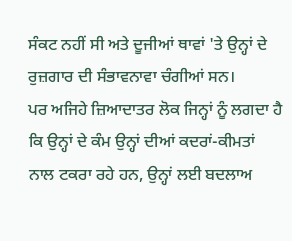ਸੰਕਟ ਨਹੀਂ ਸੀ ਅਤੇ ਦੂਜੀਆਂ ਥਾਵਾਂ 'ਤੇ ਉਨ੍ਹਾਂ ਦੇ ਰੁਜ਼ਗਾਰ ਦੀ ਸੰਭਾਵਨਾਵਾ ਚੰਗੀਆਂ ਸਨ।
ਪਰ ਅਜਿਹੇ ਜ਼ਿਆਦਾਤਰ ਲੋਕ ਜਿਨ੍ਹਾਂ ਨੂੰ ਲਗਦਾ ਹੈ ਕਿ ਉਨ੍ਹਾਂ ਦੇ ਕੰਮ ਉਨ੍ਹਾਂ ਦੀਆਂ ਕਦਰਾਂ-ਕੀਮਤਾਂ ਨਾਲ ਟਕਰਾ ਰਹੇ ਹਨ, ਉਨ੍ਹਾਂ ਲਈ ਬਦਲਾਅ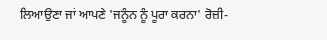ਲਿਆਉਣਾ ਜਾਂ ਆਪਣੇ 'ਜਨੂੰਨ ਨੂੰ ਪੂਰਾ ਕਰਨਾ' ਰੋਜ਼ੀ-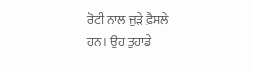ਰੋਟੀ ਨਾਲ ਜੁੜੇ ਫ਼ੈਸਲੇ ਹਨ। ਉਹ ਤੁਹਾਡੇ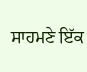ਸਾਹਮਣੇ ਇੱਕ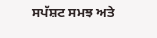ਸਪੱਸ਼ਟ ਸਮਝ ਅਤੇ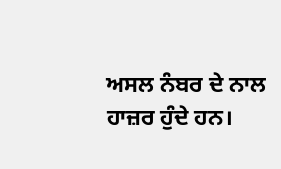ਅਸਲ ਨੰਬਰ ਦੇ ਨਾਲ ਹਾਜ਼ਰ ਹੁੰਦੇ ਹਨ।